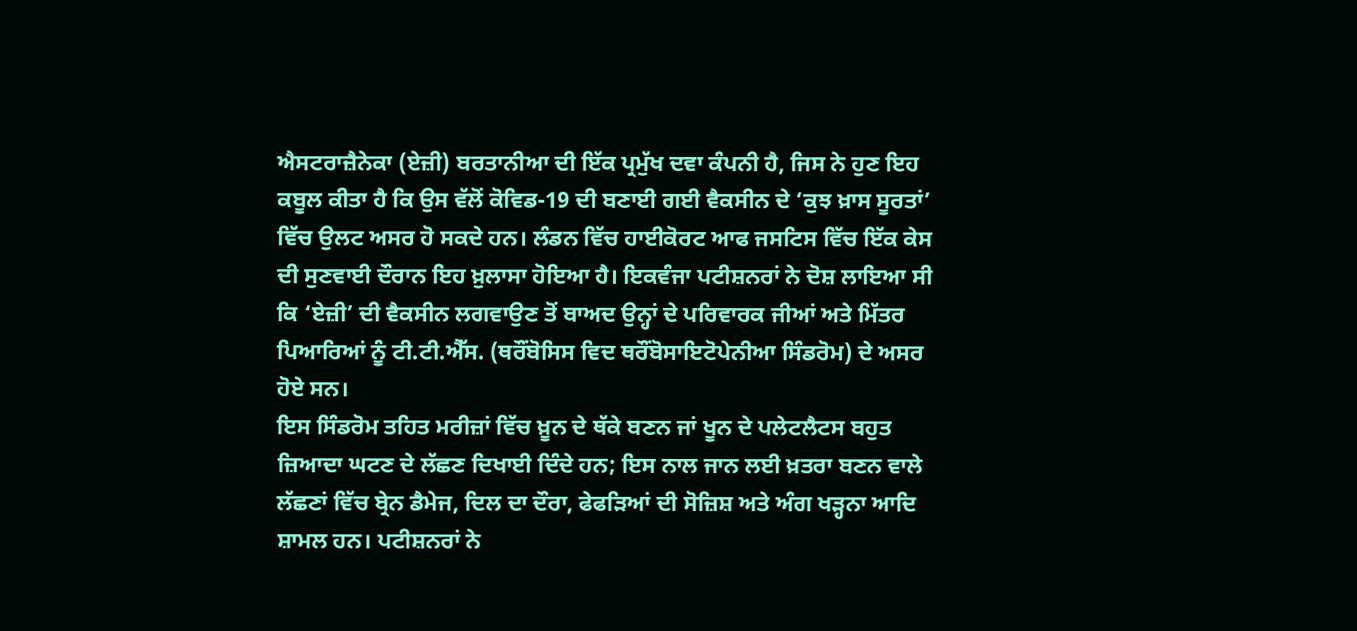ਐਸਟਰਾਜ਼ੈਨੇਕਾ (ਏਜ਼ੀ) ਬਰਤਾਨੀਆ ਦੀ ਇੱਕ ਪ੍ਰਮੁੱਖ ਦਵਾ ਕੰਪਨੀ ਹੈ, ਜਿਸ ਨੇ ਹੁਣ ਇਹ ਕਬੂਲ ਕੀਤਾ ਹੈ ਕਿ ਉਸ ਵੱਲੋਂ ਕੋਵਿਡ-19 ਦੀ ਬਣਾਈ ਗਈ ਵੈਕਸੀਨ ਦੇ ‘ਕੁਝ ਖ਼ਾਸ ਸੂਰਤਾਂ’ ਵਿੱਚ ਉਲਟ ਅਸਰ ਹੋ ਸਕਦੇ ਹਨ। ਲੰਡਨ ਵਿੱਚ ਹਾਈਕੋਰਟ ਆਫ ਜਸਟਿਸ ਵਿੱਚ ਇੱਕ ਕੇਸ ਦੀ ਸੁਣਵਾਈ ਦੌਰਾਨ ਇਹ ਖ਼ੁਲਾਸਾ ਹੋਇਆ ਹੈ। ਇਕਵੰਜਾ ਪਟੀਸ਼ਨਰਾਂ ਨੇ ਦੋਸ਼ ਲਾਇਆ ਸੀ ਕਿ ‘ਏਜ਼ੀ’ ਦੀ ਵੈਕਸੀਨ ਲਗਵਾਉਣ ਤੋਂ ਬਾਅਦ ਉਨ੍ਹਾਂ ਦੇ ਪਰਿਵਾਰਕ ਜੀਆਂ ਅਤੇ ਮਿੱਤਰ ਪਿਆਰਿਆਂ ਨੂੰ ਟੀ.ਟੀ.ਐੱਸ. (ਥਰੌਂਬੋਸਿਸ ਵਿਦ ਥਰੌਂਬੋਸਾਇਟੋਪੇਨੀਆ ਸਿੰਡਰੋਮ) ਦੇ ਅਸਰ ਹੋਏ ਸਨ।
ਇਸ ਸਿੰਡਰੋਮ ਤਹਿਤ ਮਰੀਜ਼ਾਂ ਵਿੱਚ ਖ਼ੂਨ ਦੇ ਥੱਕੇ ਬਣਨ ਜਾਂ ਖੂਨ ਦੇ ਪਲੇਟਲੈਟਸ ਬਹੁਤ ਜ਼ਿਆਦਾ ਘਟਣ ਦੇ ਲੱਛਣ ਦਿਖਾਈ ਦਿੰਦੇ ਹਨ; ਇਸ ਨਾਲ ਜਾਨ ਲਈ ਖ਼ਤਰਾ ਬਣਨ ਵਾਲੇ ਲੱਛਣਾਂ ਵਿੱਚ ਬ੍ਰੇਨ ਡੈਮੇਜ, ਦਿਲ ਦਾ ਦੌਰਾ, ਫੇਫੜਿਆਂ ਦੀ ਸੋਜ਼ਿਸ਼ ਅਤੇ ਅੰਗ ਖੜ੍ਹਨਾ ਆਦਿ ਸ਼ਾਮਲ ਹਨ। ਪਟੀਸ਼ਨਰਾਂ ਨੇ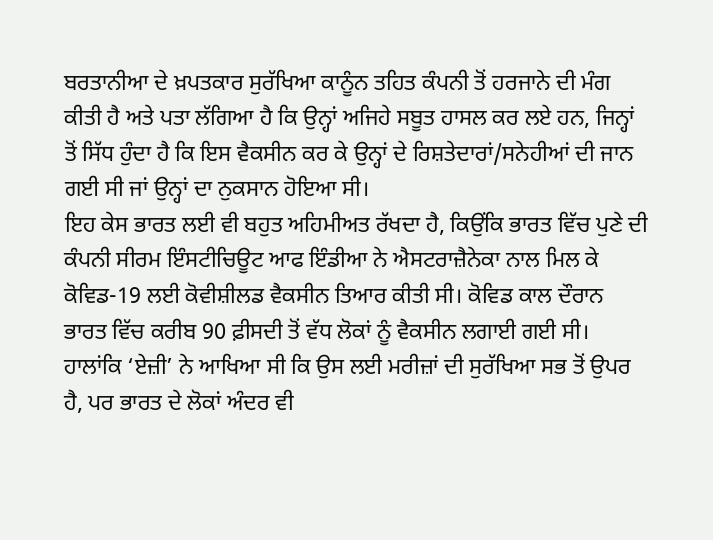ਬਰਤਾਨੀਆ ਦੇ ਖ਼ਪਤਕਾਰ ਸੁਰੱਖਿਆ ਕਾਨੂੰਨ ਤਹਿਤ ਕੰਪਨੀ ਤੋਂ ਹਰਜਾਨੇ ਦੀ ਮੰਗ ਕੀਤੀ ਹੈ ਅਤੇ ਪਤਾ ਲੱਗਿਆ ਹੈ ਕਿ ਉਨ੍ਹਾਂ ਅਜਿਹੇ ਸਬੂਤ ਹਾਸਲ ਕਰ ਲਏ ਹਨ, ਜਿਨ੍ਹਾਂ ਤੋਂ ਸਿੱਧ ਹੁੰਦਾ ਹੈ ਕਿ ਇਸ ਵੈਕਸੀਨ ਕਰ ਕੇ ਉਨ੍ਹਾਂ ਦੇ ਰਿਸ਼ਤੇਦਾਰਾਂ/ਸਨੇਹੀਆਂ ਦੀ ਜਾਨ ਗਈ ਸੀ ਜਾਂ ਉਨ੍ਹਾਂ ਦਾ ਨੁਕਸਾਨ ਹੋਇਆ ਸੀ।
ਇਹ ਕੇਸ ਭਾਰਤ ਲਈ ਵੀ ਬਹੁਤ ਅਹਿਮੀਅਤ ਰੱਖਦਾ ਹੈ, ਕਿਉਂਕਿ ਭਾਰਤ ਵਿੱਚ ਪੁਣੇ ਦੀ ਕੰਪਨੀ ਸੀਰਮ ਇੰਸਟੀਚਿਊਟ ਆਫ ਇੰਡੀਆ ਨੇ ਐਸਟਰਾਜ਼ੈਨੇਕਾ ਨਾਲ ਮਿਲ ਕੇ ਕੋਵਿਡ-19 ਲਈ ਕੋਵੀਸ਼ੀਲਡ ਵੈਕਸੀਨ ਤਿਆਰ ਕੀਤੀ ਸੀ। ਕੋਵਿਡ ਕਾਲ ਦੌਰਾਨ ਭਾਰਤ ਵਿੱਚ ਕਰੀਬ 90 ਫ਼ੀਸਦੀ ਤੋਂ ਵੱਧ ਲੋਕਾਂ ਨੂੰ ਵੈਕਸੀਨ ਲਗਾਈ ਗਈ ਸੀ। ਹਾਲਾਂਕਿ ‘ਏਜ਼ੀ’ ਨੇ ਆਖਿਆ ਸੀ ਕਿ ਉਸ ਲਈ ਮਰੀਜ਼ਾਂ ਦੀ ਸੁਰੱਖਿਆ ਸਭ ਤੋਂ ਉਪਰ ਹੈ, ਪਰ ਭਾਰਤ ਦੇ ਲੋਕਾਂ ਅੰਦਰ ਵੀ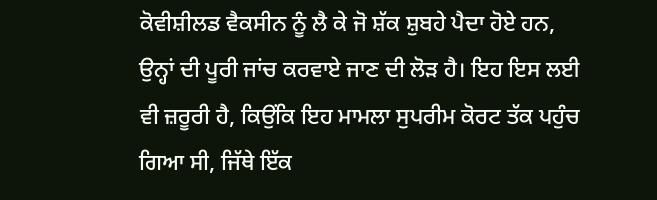ਕੋਵੀਸ਼ੀਲਡ ਵੈਕਸੀਨ ਨੂੰ ਲੈ ਕੇ ਜੋ ਸ਼ੱਕ ਸ਼ੁਬਹੇ ਪੈਦਾ ਹੋਏ ਹਨ, ਉਨ੍ਹਾਂ ਦੀ ਪੂਰੀ ਜਾਂਚ ਕਰਵਾਏ ਜਾਣ ਦੀ ਲੋੜ ਹੈ। ਇਹ ਇਸ ਲਈ ਵੀ ਜ਼ਰੂਰੀ ਹੈ, ਕਿਉਂਕਿ ਇਹ ਮਾਮਲਾ ਸੁਪਰੀਮ ਕੋਰਟ ਤੱਕ ਪਹੁੰਚ ਗਿਆ ਸੀ, ਜਿੱਥੇ ਇੱਕ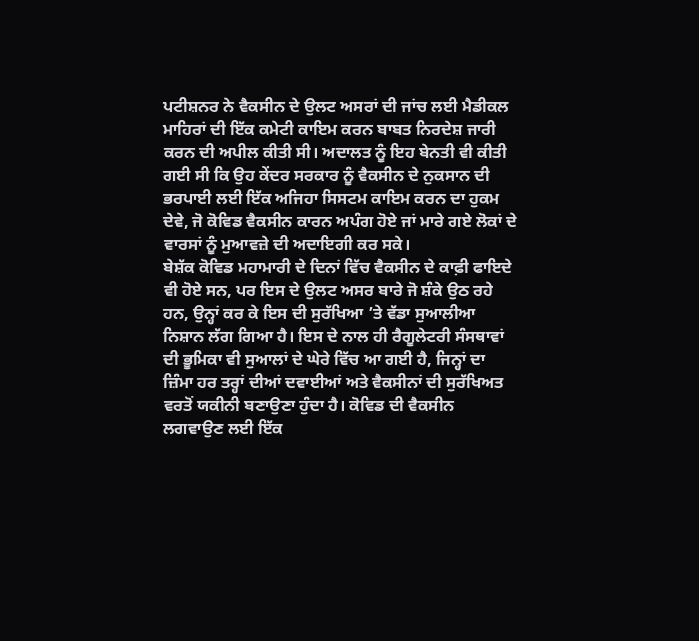ਪਟੀਸ਼ਨਰ ਨੇ ਵੈਕਸੀਨ ਦੇ ਉਲਟ ਅਸਰਾਂ ਦੀ ਜਾਂਚ ਲਈ ਮੈਡੀਕਲ ਮਾਹਿਰਾਂ ਦੀ ਇੱਕ ਕਮੇਟੀ ਕਾਇਮ ਕਰਨ ਬਾਬਤ ਨਿਰਦੇਸ਼ ਜਾਰੀ ਕਰਨ ਦੀ ਅਪੀਲ ਕੀਤੀ ਸੀ। ਅਦਾਲਤ ਨੂੰ ਇਹ ਬੇਨਤੀ ਵੀ ਕੀਤੀ ਗਈ ਸੀ ਕਿ ਉਹ ਕੇਂਦਰ ਸਰਕਾਰ ਨੂੰ ਵੈਕਸੀਨ ਦੇ ਨੁਕਸਾਨ ਦੀ ਭਰਪਾਈ ਲਈ ਇੱਕ ਅਜਿਹਾ ਸਿਸਟਮ ਕਾਇਮ ਕਰਨ ਦਾ ਹੁਕਮ ਦੇਵੇ, ਜੋ ਕੋਵਿਡ ਵੈਕਸੀਨ ਕਾਰਨ ਅਪੰਗ ਹੋਏ ਜਾਂ ਮਾਰੇ ਗਏ ਲੋਕਾਂ ਦੇ ਵਾਰਸਾਂ ਨੂੰ ਮੁਆਵਜ਼ੇ ਦੀ ਅਦਾਇਗੀ ਕਰ ਸਕੇ।
ਬੇਸ਼ੱਕ ਕੋਵਿਡ ਮਹਾਮਾਰੀ ਦੇ ਦਿਨਾਂ ਵਿੱਚ ਵੈਕਸੀਨ ਦੇ ਕਾਫ਼ੀ ਫਾਇਦੇ ਵੀ ਹੋਏ ਸਨ, ਪਰ ਇਸ ਦੇ ਉਲਟ ਅਸਰ ਬਾਰੇ ਜੋ ਸ਼ੰਕੇ ਉਠ ਰਹੇ ਹਨ, ਉਨ੍ਹਾਂ ਕਰ ਕੇ ਇਸ ਦੀ ਸੁਰੱਖਿਆ ’ਤੇ ਵੱਡਾ ਸੁਆਲੀਆ ਨਿਸ਼ਾਨ ਲੱਗ ਗਿਆ ਹੈ। ਇਸ ਦੇ ਨਾਲ ਹੀ ਰੈਗੂਲੇਟਰੀ ਸੰਸਥਾਵਾਂ ਦੀ ਭੂਮਿਕਾ ਵੀ ਸੁਆਲਾਂ ਦੇ ਘੇਰੇ ਵਿੱਚ ਆ ਗਈ ਹੈ, ਜਿਨ੍ਹਾਂ ਦਾ ਜ਼ਿੰਮਾ ਹਰ ਤਰ੍ਹਾਂ ਦੀਆਂ ਦਵਾਈਆਂ ਅਤੇ ਵੈਕਸੀਨਾਂ ਦੀ ਸੁਰੱਖਿਅਤ ਵਰਤੋਂ ਯਕੀਨੀ ਬਣਾਉਣਾ ਹੁੰਦਾ ਹੈ। ਕੋਵਿਡ ਦੀ ਵੈਕਸੀਨ ਲਗਵਾਉਣ ਲਈ ਇੱਕ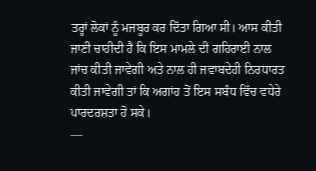ਤਰ੍ਹਾਂ ਲੋਕਾਂ ਨੂੰ ਮਜਬੂਰ ਕਰ ਦਿੱਤਾ ਗਿਆ ਸੀ। ਆਸ ਕੀਤੀ ਜਾਣੀ ਚਾਹੀਦੀ ਹੈ ਕਿ ਇਸ ਮਾਮਲੇ ਦੀ ਗਹਿਰਾਈ ਨਾਲ ਜਾਂਚ ਕੀਤੀ ਜਾਵੇਗੀ ਅਤੇ ਨਾਲ ਹੀ ਜਵਾਬਦੇਹੀ ਨਿਰਧਾਰਤ ਕੀਤੀ ਜਾਵੇਗੀ ਤਾਂ ਕਿ ਅਗਾਂਹ ਤੋਂ ਇਸ ਸਬੰਧ ਵਿੱਚ ਵਧੇਰੇ ਪਾਰਦਰਸ਼ਤਾ ਹੋ ਸਕੇ।
—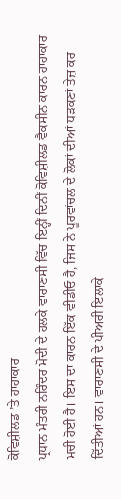ਕੋਵਿਸ਼ੀਲਡ ’ਤੇ ਹਾਹਾਕਾਰ
ਪ੍ਰਧਾਨ ਮੰਤਰੀ ਨਰਿੰਦਰ ਮੋਦੀ ਦੇ ਹਲਕੇ ਵਾਰਾਣਸੀ ਵਿੱਚ ਇਨ੍ਹੀਂ ਦਿਨੀਂ ਕੋਵਿਸ਼ੀਲਡ ਵੈਕਸੀਨ ਕਾਰਨ ਹਾਹਾਕਾਰ ਮਚੀ ਹੋਈ ਹੈ। ਇਸ ਦਾ ਕਾਰਨ ਇੱਕ ਵੀਡੀਓ ਹੈ, ਜਿਸ ਨੇ ਪੂਰਵਾਂਚਲ ਦੇ ਲੋਕਾਂ ਦੀਆਂ ਧੜਕਣਾਂ ਤੇਜ਼ ਕਰ ਦਿੱਤੀਆਂ ਹਨ। ਵਾਰਾਣਸੀ ਦੇ ਪੀਅਰੀ ਇਲਾਕੇ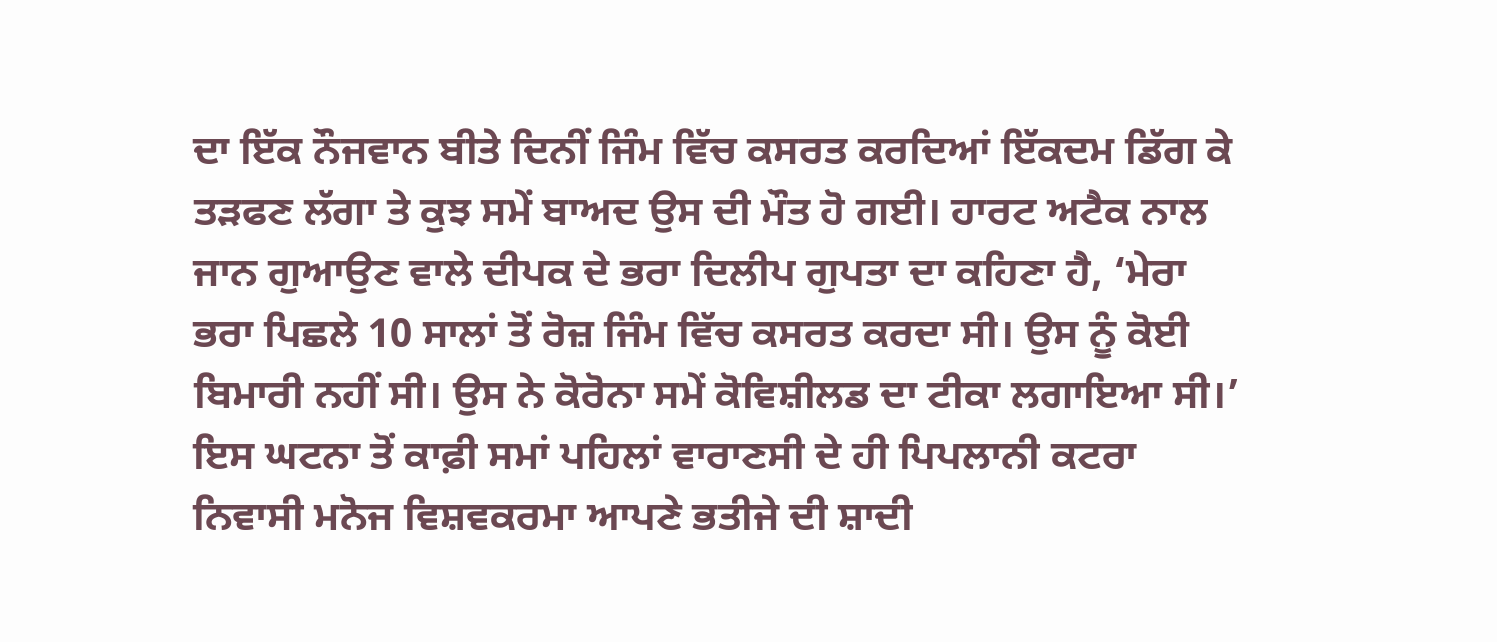ਦਾ ਇੱਕ ਨੌਜਵਾਨ ਬੀਤੇ ਦਿਨੀਂ ਜਿੰਮ ਵਿੱਚ ਕਸਰਤ ਕਰਦਿਆਂ ਇੱਕਦਮ ਡਿੱਗ ਕੇ ਤੜਫਣ ਲੱਗਾ ਤੇ ਕੁਝ ਸਮੇਂ ਬਾਅਦ ਉਸ ਦੀ ਮੌਤ ਹੋ ਗਈ। ਹਾਰਟ ਅਟੈਕ ਨਾਲ ਜਾਨ ਗੁਆਉਣ ਵਾਲੇ ਦੀਪਕ ਦੇ ਭਰਾ ਦਿਲੀਪ ਗੁਪਤਾ ਦਾ ਕਹਿਣਾ ਹੈ, ‘ਮੇਰਾ ਭਰਾ ਪਿਛਲੇ 10 ਸਾਲਾਂ ਤੋਂ ਰੋਜ਼ ਜਿੰਮ ਵਿੱਚ ਕਸਰਤ ਕਰਦਾ ਸੀ। ਉਸ ਨੂੰ ਕੋਈ ਬਿਮਾਰੀ ਨਹੀਂ ਸੀ। ਉਸ ਨੇ ਕੋਰੋਨਾ ਸਮੇਂ ਕੋਵਿਸ਼ੀਲਡ ਦਾ ਟੀਕਾ ਲਗਾਇਆ ਸੀ।’
ਇਸ ਘਟਨਾ ਤੋਂ ਕਾਫ਼ੀ ਸਮਾਂ ਪਹਿਲਾਂ ਵਾਰਾਣਸੀ ਦੇ ਹੀ ਪਿਪਲਾਨੀ ਕਟਰਾ ਨਿਵਾਸੀ ਮਨੋਜ ਵਿਸ਼ਵਕਰਮਾ ਆਪਣੇ ਭਤੀਜੇ ਦੀ ਸ਼ਾਦੀ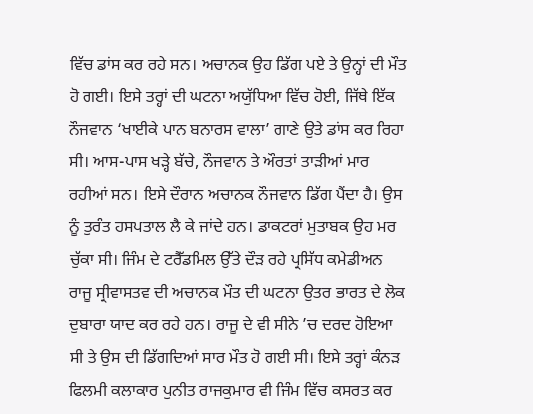ਵਿੱਚ ਡਾਂਸ ਕਰ ਰਹੇ ਸਨ। ਅਚਾਨਕ ਉਹ ਡਿੱਗ ਪਏ ਤੇ ਉਨ੍ਹਾਂ ਦੀ ਮੌਤ ਹੋ ਗਈ। ਇਸੇ ਤਰ੍ਹਾਂ ਦੀ ਘਟਨਾ ਅਯੁੱਧਿਆ ਵਿੱਚ ਹੋਈ, ਜਿੱਥੇ ਇੱਕ ਨੌਜਵਾਨ ‘ਖਾਈਕੇ ਪਾਨ ਬਨਾਰਸ ਵਾਲਾ’ ਗਾਣੇ ਉਤੇ ਡਾਂਸ ਕਰ ਰਿਹਾ ਸੀ। ਆਸ-ਪਾਸ ਖੜ੍ਹੇ ਬੱਚੇ, ਨੌਜਵਾਨ ਤੇ ਔਰਤਾਂ ਤਾੜੀਆਂ ਮਾਰ ਰਹੀਆਂ ਸਨ। ਇਸੇ ਦੌਰਾਨ ਅਚਾਨਕ ਨੌਜਵਾਨ ਡਿੱਗ ਪੈਂਦਾ ਹੈ। ਉਸ ਨੂੰ ਤੁਰੰਤ ਹਸਪਤਾਲ ਲੈ ਕੇ ਜਾਂਦੇ ਹਨ। ਡਾਕਟਰਾਂ ਮੁਤਾਬਕ ਉਹ ਮਰ ਚੁੱਕਾ ਸੀ। ਜਿੰਮ ਦੇ ਟਰੈੱਡਮਿਲ ਉੱਤੇ ਦੌੜ ਰਹੇ ਪ੍ਰਸਿੱਧ ਕਮੇਡੀਅਨ ਰਾਜੂ ਸ੍ਰੀਵਾਸਤਵ ਦੀ ਅਚਾਨਕ ਮੌਤ ਦੀ ਘਟਨਾ ਉਤਰ ਭਾਰਤ ਦੇ ਲੋਕ ਦੁਬਾਰਾ ਯਾਦ ਕਰ ਰਹੇ ਹਨ। ਰਾਜੂ ਦੇ ਵੀ ਸੀਨੇ ’ਚ ਦਰਦ ਹੋਇਆ ਸੀ ਤੇ ਉਸ ਦੀ ਡਿੱਗਦਿਆਂ ਸਾਰ ਮੌਤ ਹੋ ਗਈ ਸੀ। ਇਸੇ ਤਰ੍ਹਾਂ ਕੰਨੜ ਫਿਲਮੀ ਕਲਾਕਾਰ ਪੁਨੀਤ ਰਾਜਕੁਮਾਰ ਵੀ ਜਿੰਮ ਵਿੱਚ ਕਸਰਤ ਕਰ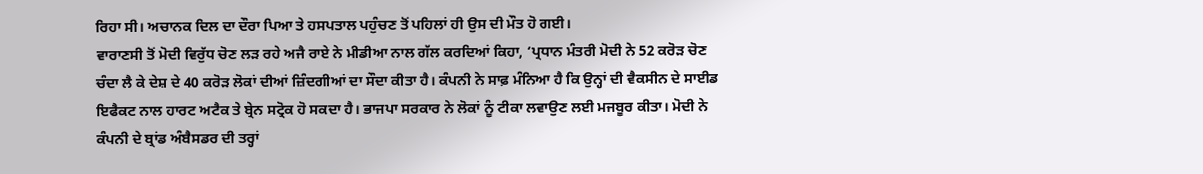ਰਿਹਾ ਸੀ। ਅਚਾਨਕ ਦਿਲ ਦਾ ਦੌਰਾ ਪਿਆ ਤੇ ਹਸਪਤਾਲ ਪਹੁੰਚਣ ਤੋਂ ਪਹਿਲਾਂ ਹੀ ਉਸ ਦੀ ਮੌਤ ਹੋ ਗਈ।
ਵਾਰਾਣਸੀ ਤੋਂ ਮੋਦੀ ਵਿਰੁੱਧ ਚੋਣ ਲੜ ਰਹੇ ਅਜੈ ਰਾਏ ਨੇ ਮੀਡੀਆ ਨਾਲ ਗੱਲ ਕਰਦਿਆਂ ਕਿਹਾ, ‘ਪ੍ਰਧਾਨ ਮੰਤਰੀ ਮੋਦੀ ਨੇ 52 ਕਰੋੜ ਚੋਣ ਚੰਦਾ ਲੈ ਕੇ ਦੇਸ਼ ਦੇ 40 ਕਰੋੜ ਲੋਕਾਂ ਦੀਆਂ ਜ਼ਿੰਦਗੀਆਂ ਦਾ ਸੌਦਾ ਕੀਤਾ ਹੈ। ਕੰਪਨੀ ਨੇ ਸਾਫ਼ ਮੰਨਿਆ ਹੈ ਕਿ ਉਨ੍ਹਾਂ ਦੀ ਵੈਕਸੀਨ ਦੇ ਸਾਈਡ ਇਫੈਕਟ ਨਾਲ ਹਾਰਟ ਅਟੈਕ ਤੇ ਬ੍ਰੇਨ ਸਟ੍ਰੋਕ ਹੋ ਸਕਦਾ ਹੈ। ਭਾਜਪਾ ਸਰਕਾਰ ਨੇ ਲੋਕਾਂ ਨੂੰ ਟੀਕਾ ਲਵਾਉਣ ਲਈ ਮਜਬੂਰ ਕੀਤਾ। ਮੋਦੀ ਨੇ ਕੰਪਨੀ ਦੇ ਬ੍ਰਾਂਡ ਅੰਬੈਸਡਰ ਦੀ ਤਰ੍ਹਾਂ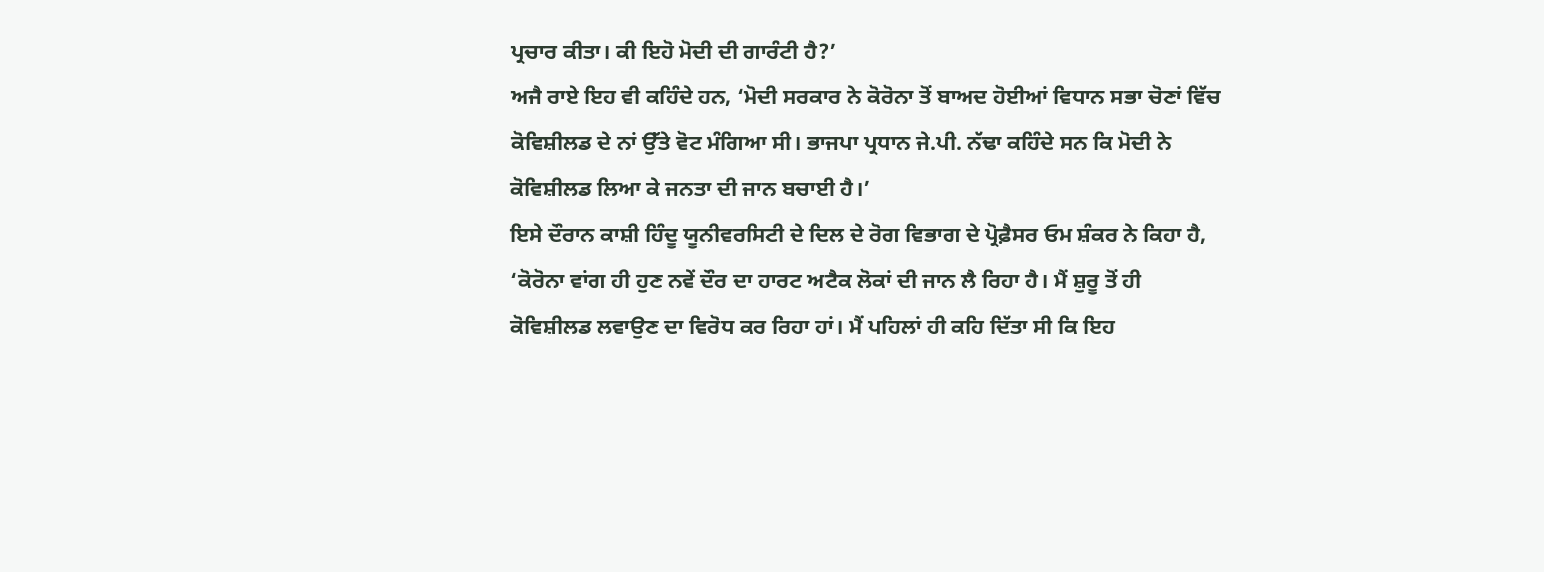ਪ੍ਰਚਾਰ ਕੀਤਾ। ਕੀ ਇਹੋ ਮੋਦੀ ਦੀ ਗਾਰੰਟੀ ਹੈ?’
ਅਜੈ ਰਾਏ ਇਹ ਵੀ ਕਹਿੰਦੇ ਹਨ, ‘ਮੋਦੀ ਸਰਕਾਰ ਨੇ ਕੋਰੋਨਾ ਤੋਂ ਬਾਅਦ ਹੋਈਆਂ ਵਿਧਾਨ ਸਭਾ ਚੋਣਾਂ ਵਿੱਚ ਕੋਵਿਸ਼ੀਲਡ ਦੇ ਨਾਂ ਉੱਤੇ ਵੋਟ ਮੰਗਿਆ ਸੀ। ਭਾਜਪਾ ਪ੍ਰਧਾਨ ਜੇ.ਪੀ. ਨੱਢਾ ਕਹਿੰਦੇ ਸਨ ਕਿ ਮੋਦੀ ਨੇ ਕੋਵਿਸ਼ੀਲਡ ਲਿਆ ਕੇ ਜਨਤਾ ਦੀ ਜਾਨ ਬਚਾਈ ਹੈ।’
ਇਸੇ ਦੌਰਾਨ ਕਾਸ਼ੀ ਹਿੰਦੂ ਯੂਨੀਵਰਸਿਟੀ ਦੇ ਦਿਲ ਦੇ ਰੋਗ ਵਿਭਾਗ ਦੇ ਪ੍ਰੋਫ਼ੈਸਰ ਓਮ ਸ਼ੰਕਰ ਨੇ ਕਿਹਾ ਹੈ, ‘ਕੋਰੋਨਾ ਵਾਂਗ ਹੀ ਹੁਣ ਨਵੇਂ ਦੌਰ ਦਾ ਹਾਰਟ ਅਟੈਕ ਲੋਕਾਂ ਦੀ ਜਾਨ ਲੈ ਰਿਹਾ ਹੈ। ਮੈਂ ਸ਼ੁਰੂ ਤੋਂ ਹੀ ਕੋਵਿਸ਼ੀਲਡ ਲਵਾਉਣ ਦਾ ਵਿਰੋਧ ਕਰ ਰਿਹਾ ਹਾਂ। ਮੈਂ ਪਹਿਲਾਂ ਹੀ ਕਹਿ ਦਿੱਤਾ ਸੀ ਕਿ ਇਹ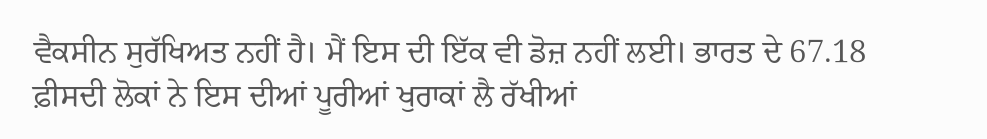ਵੈਕਸੀਨ ਸੁਰੱਖਿਅਤ ਨਹੀਂ ਹੈ। ਮੈਂ ਇਸ ਦੀ ਇੱਕ ਵੀ ਡੋਜ਼ ਨਹੀਂ ਲਈ। ਭਾਰਤ ਦੇ 67.18 ਫ਼ੀਸਦੀ ਲੋਕਾਂ ਨੇ ਇਸ ਦੀਆਂ ਪੂਰੀਆਂ ਖੁਰਾਕਾਂ ਲੈ ਰੱਖੀਆਂ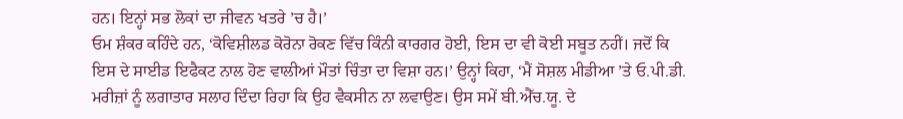ਹਨ। ਇਨ੍ਹਾਂ ਸਭ ਲੋਕਾਂ ਦਾ ਜੀਵਨ ਖਤਰੇ ’ਚ ਹੈ।’
ਓਮ ਸ਼ੰਕਰ ਕਹਿੰਦੇ ਹਨ, ‘ਕੋਵਿਸ਼ੀਲਡ ਕੋਰੋਨਾ ਰੋਕਣ ਵਿੱਚ ਕਿੰਨੀ ਕਾਰਗਰ ਹੋਈ, ਇਸ ਦਾ ਵੀ ਕੋਈ ਸਬੂਤ ਨਹੀਂ। ਜਦੋਂ ਕਿ ਇਸ ਦੇ ਸਾਈਡ ਇਫੈਕਟ ਨਾਲ ਹੋਣ ਵਾਲੀਆਂ ਮੌਤਾਂ ਚਿੰਤਾ ਦਾ ਵਿਸ਼ਾ ਹਨ।’ ਉਨ੍ਹਾਂ ਕਿਹਾ, ‘ਮੈਂ ਸੋਸ਼ਲ ਮੀਡੀਆ ’ਤੇ ਓ.ਪੀ.ਡੀ. ਮਰੀਜ਼ਾਂ ਨੂੰ ਲਗਾਤਾਰ ਸਲਾਹ ਦਿੰਦਾ ਰਿਹਾ ਕਿ ਉਹ ਵੈਕਸੀਨ ਨਾ ਲਵਾਉਣ। ਉਸ ਸਮੇਂ ਬੀ.ਐੱਚ.ਯੂ. ਦੇ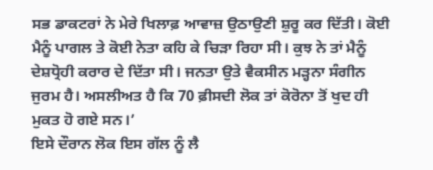ਸਭ ਡਾਕਟਰਾਂ ਨੇ ਮੇਰੇ ਖਿਲਾਫ਼ ਆਵਾਜ਼ ਉਠਾਉਣੀ ਸ਼ੁਰੂ ਕਰ ਦਿੱਤੀ। ਕੋਈ ਮੈਨੂੰ ਪਾਗਲ ਤੇ ਕੋਈ ਨੇਤਾ ਕਹਿ ਕੇ ਚਿੜਾ ਰਿਹਾ ਸੀ। ਕੁਝ ਨੇ ਤਾਂ ਮੈਨੂੰ ਦੇਸ਼ਧ੍ਰੋਹੀ ਕਰਾਰ ਦੇ ਦਿੱਤਾ ਸੀ। ਜਨਤਾ ਉਤੇ ਵੈਕਸੀਨ ਮੜ੍ਹਨਾ ਸੰਗੀਨ ਜੁਰਮ ਹੈ। ਅਸਲੀਅਤ ਹੈ ਕਿ 70 ਫ਼ੀਸਦੀ ਲੋਕ ਤਾਂ ਕੋਰੋਨਾ ਤੋਂ ਖੁਦ ਹੀ ਮੁਕਤ ਹੋ ਗਏ ਸਨ।’
ਇਸੇ ਦੌਰਾਨ ਲੋਕ ਇਸ ਗੱਲ ਨੂੰ ਲੈ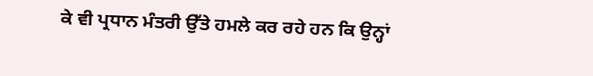ਕੇ ਵੀ ਪ੍ਰਧਾਨ ਮੰਤਰੀ ਉੱਤੇ ਹਮਲੇ ਕਰ ਰਹੇ ਹਨ ਕਿ ਉਨ੍ਹਾਂ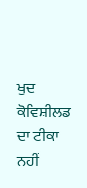ਖੁਦ ਕੋਵਿਸ਼ੀਲਡ ਦਾ ਟੀਕਾ ਨਹੀਂ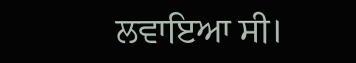ਲਵਾਇਆ ਸੀ।